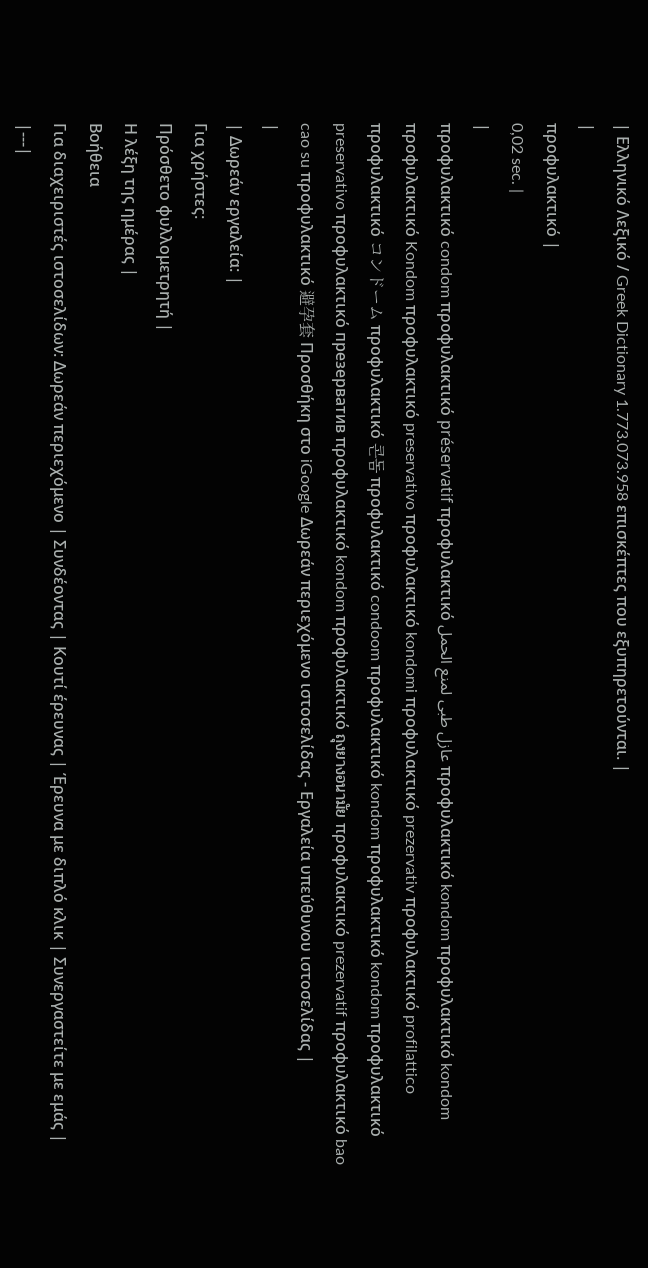| Ελληνικό Λεξικό / Greek Dictionary 1.773.073.958 επισκέπτες που εξυπηρετούνται. |
|
προφυλακτικό |
0,02 sec. |
|
προφυλακτικό condom προφυλακτικό préservatif προφυλακτικό عازل طبى لمنع الحمل προφυλακτικό kondom προφυλακτικό kondom προφυλακτικό Kondom προφυλακτικό preservativo προφυλακτικό kondomi προφυλακτικό prezervativ προφυλακτικό profilattico προφυλακτικό コンドーム προφυλακτικό 콘돔 προφυλακτικό condoom προφυλακτικό kondom προφυλακτικό kondom προφυλακτικό preservativo προφυλακτικό презерватив προφυλακτικό kondom προφυλακτικό ถุงยางอนามัย προφυλακτικό prezervatif προφυλακτικό bao cao su προφυλακτικό 避孕套 Προσθήκη στο iGoogle Δωρεάν περιεχόμενο ιστοσελίδας - Εργαλεία υπεύθυνου ιστοσελίδας |
|
| Δωρεάν εργαλεία: |
Για χρήστες:
Πρόσθετο φυλλομετρητή |
Η λέξη της ημέρας |
Βοήθεια
Για διαχειριστές ιστοσελίδων: Δωρεάν περιεχόμενο | Συνδέοντας | Κουτί έρευνας | Έρευνα με διπλό κλικ | Συνεργαστείτε με εμάς |
|---|